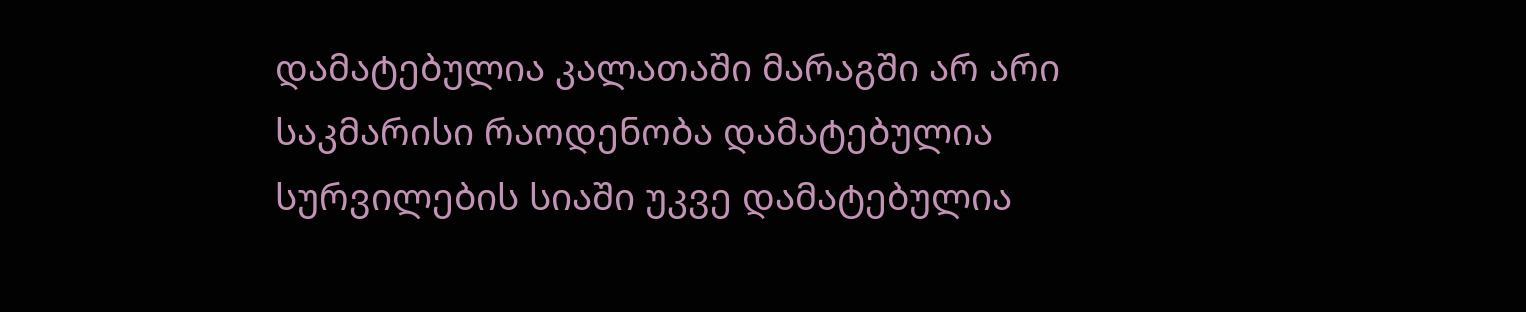დამატებულია კალათაში მარაგში არ არი საკმარისი რაოდენობა დამატებულია სურვილების სიაში უკვე დამატებულია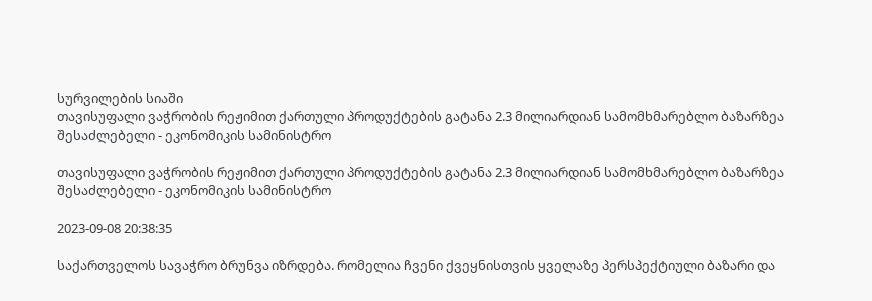სურვილების სიაში
თავისუფალი ვაჭრობის რეჟიმით ქართული პროდუქტების გატანა 2.3 მილიარდიან სამომხმარებლო ბაზარზეა შესაძლებელი - ეკონომიკის სამინისტრო

თავისუფალი ვაჭრობის რეჟიმით ქართული პროდუქტების გატანა 2.3 მილიარდიან სამომხმარებლო ბაზარზეა შესაძლებელი - ეკონომიკის სამინისტრო

2023-09-08 20:38:35

საქართველოს სავაჭრო ბრუნვა იზრდება. რომელია ჩვენი ქვეყნისთვის ყველაზე პერსპექტიული ბაზარი და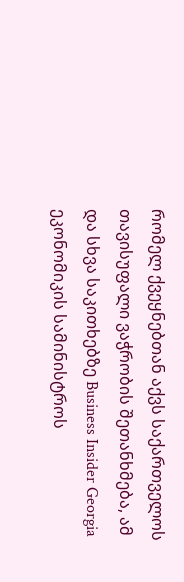რომელ ქვეყნებთან აქვს საქართველოს თავისუფალი ვაჭრობის შეთანხმება, ამ და სხვა საკითხებზე Business Insider Georgia ეკონომიკის სამინისტროს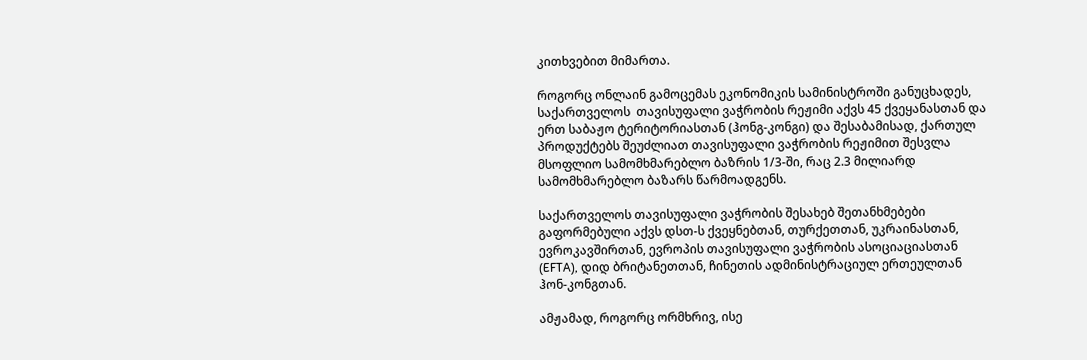კითხვებით მიმართა.

როგორც ონლაინ გამოცემას ეკონომიკის სამინისტროში განუცხადეს, საქართველოს  თავისუფალი ვაჭრობის რეჟიმი აქვს 45 ქვეყანასთან და ერთ საბაჟო ტერიტორიასთან (ჰონგ-კონგი) და შესაბამისად, ქართულ  პროდუქტებს შეუძლიათ თავისუფალი ვაჭრობის რეჟიმით შესვლა მსოფლიო სამომხმარებლო ბაზრის 1/3-ში, რაც 2.3 მილიარდ სამომხმარებლო ბაზარს წარმოადგენს.

საქართველოს თავისუფალი ვაჭრობის შესახებ შეთანხმებები გაფორმებული აქვს დსთ-ს ქვეყნებთან, თურქეთთან, უკრაინასთან, ევროკავშირთან, ევროპის თავისუფალი ვაჭრობის ასოციაციასთან (EFTA), დიდ ბრიტანეთთან, ჩინეთის ადმინისტრაციულ ერთეულთან ჰონ-კონგთან.

ამჟამად, როგორც ორმხრივ, ისე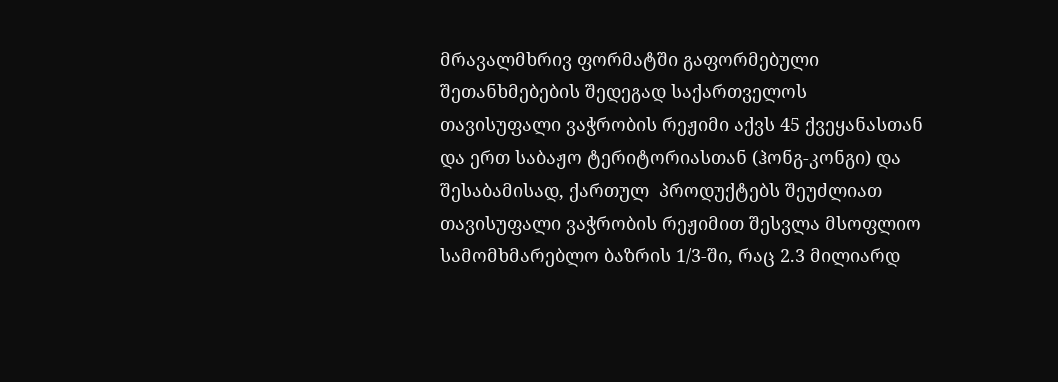მრავალმხრივ ფორმატში გაფორმებული შეთანხმებების შედეგად საქართველოს  თავისუფალი ვაჭრობის რეჟიმი აქვს 45 ქვეყანასთან და ერთ საბაჟო ტერიტორიასთან (ჰონგ-კონგი) და შესაბამისად, ქართულ  პროდუქტებს შეუძლიათ თავისუფალი ვაჭრობის რეჟიმით შესვლა მსოფლიო სამომხმარებლო ბაზრის 1/3-ში, რაც 2.3 მილიარდ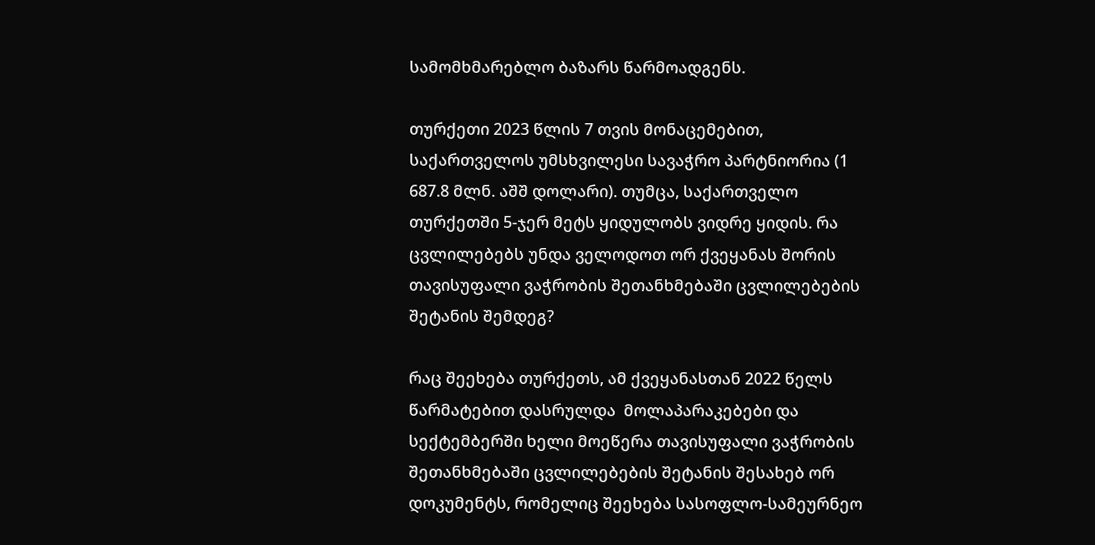სამომხმარებლო ბაზარს წარმოადგენს.

თურქეთი 2023 წლის 7 თვის მონაცემებით, საქართველოს უმსხვილესი სავაჭრო პარტნიორია (1 687.8 მლნ. აშშ დოლარი). თუმცა, საქართველო თურქეთში 5-ჯერ მეტს ყიდულობს ვიდრე ყიდის. რა ცვლილებებს უნდა ველოდოთ ორ ქვეყანას შორის თავისუფალი ვაჭრობის შეთანხმებაში ცვლილებების შეტანის შემდეგ?

რაც შეეხება თურქეთს, ამ ქვეყანასთან 2022 წელს წარმატებით დასრულდა  მოლაპარაკებები და სექტემბერში ხელი მოეწერა თავისუფალი ვაჭრობის შეთანხმებაში ცვლილებების შეტანის შესახებ ორ დოკუმენტს, რომელიც შეეხება სასოფლო-სამეურნეო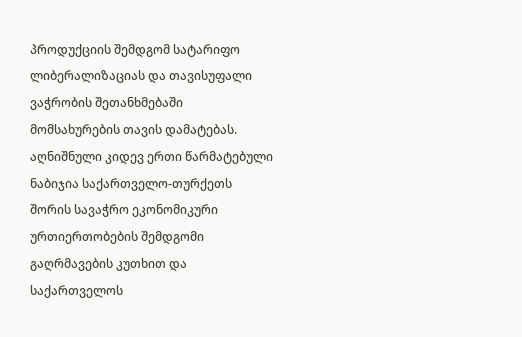პროდუქციის შემდგომ სატარიფო ლიბერალიზაციას და თავისუფალი ვაჭრობის შეთანხმებაში მომსახურების თავის დამატებას.  აღნიშნული კიდევ ერთი წარმატებული ნაბიჯია საქართველო-თურქეთს შორის სავაჭრო ეკონომიკური ურთიერთობების შემდგომი გაღრმავების კუთხით და საქართველოს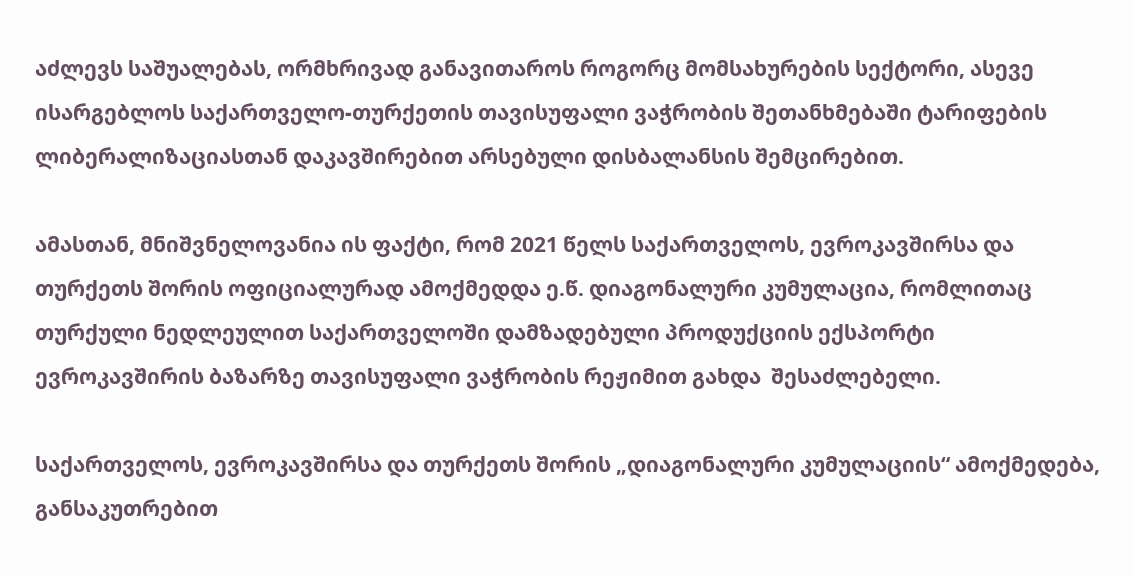აძლევს საშუალებას, ორმხრივად განავითაროს როგორც მომსახურების სექტორი, ასევე ისარგებლოს საქართველო-თურქეთის თავისუფალი ვაჭრობის შეთანხმებაში ტარიფების ლიბერალიზაციასთან დაკავშირებით არსებული დისბალანსის შემცირებით.

ამასთან, მნიშვნელოვანია ის ფაქტი, რომ 2021 წელს საქართველოს, ევროკავშირსა და თურქეთს შორის ოფიციალურად ამოქმედდა ე.წ. დიაგონალური კუმულაცია, რომლითაც თურქული ნედლეულით საქართველოში დამზადებული პროდუქციის ექსპორტი ევროკავშირის ბაზარზე თავისუფალი ვაჭრობის რეჟიმით გახდა  შესაძლებელი.

საქართველოს, ევროკავშირსა და თურქეთს შორის „დიაგონალური კუმულაციის“ ამოქმედება, განსაკუთრებით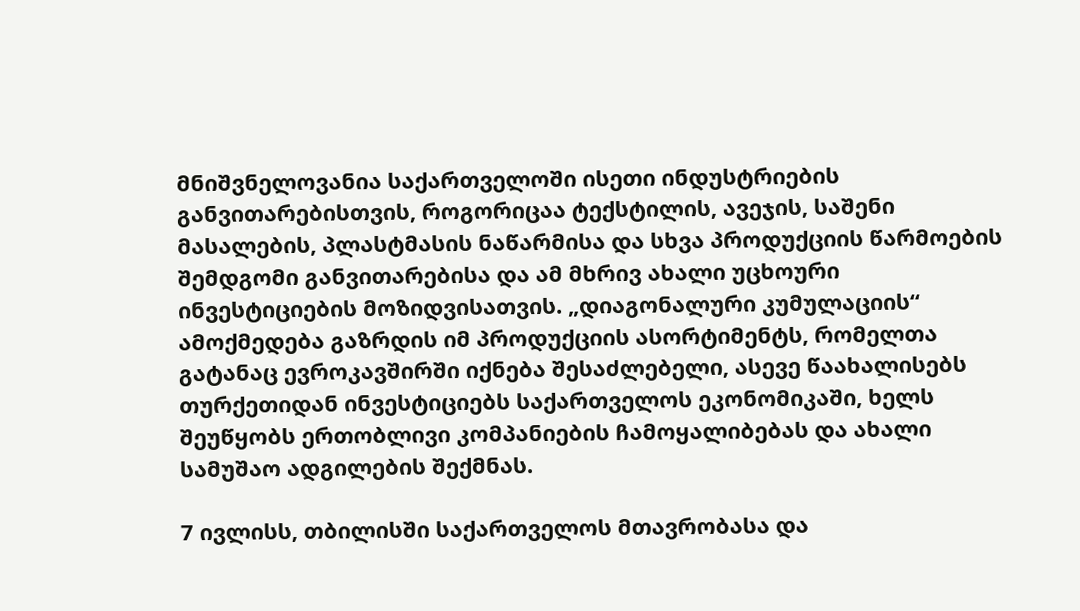მნიშვნელოვანია საქართველოში ისეთი ინდუსტრიების განვითარებისთვის, როგორიცაა ტექსტილის, ავეჯის, საშენი მასალების, პლასტმასის ნაწარმისა და სხვა პროდუქციის წარმოების შემდგომი განვითარებისა და ამ მხრივ ახალი უცხოური ინვესტიციების მოზიდვისათვის. „დიაგონალური კუმულაციის“ ამოქმედება გაზრდის იმ პროდუქციის ასორტიმენტს, რომელთა გატანაც ევროკავშირში იქნება შესაძლებელი, ასევე წაახალისებს თურქეთიდან ინვესტიციებს საქართველოს ეკონომიკაში, ხელს შეუწყობს ერთობლივი კომპანიების ჩამოყალიბებას და ახალი სამუშაო ადგილების შექმნას.

7 ივლისს, თბილისში საქართველოს მთავრობასა და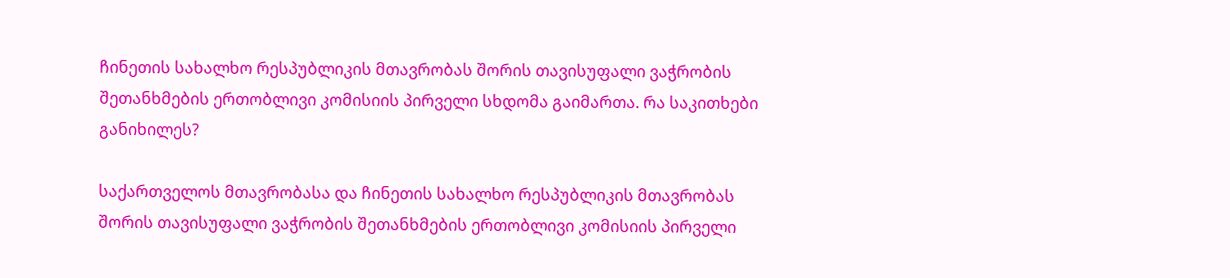ჩინეთის სახალხო რესპუბლიკის მთავრობას შორის თავისუფალი ვაჭრობის შეთანხმების ერთობლივი კომისიის პირველი სხდომა გაიმართა. რა საკითხები განიხილეს?

საქართველოს მთავრობასა და ჩინეთის სახალხო რესპუბლიკის მთავრობას შორის თავისუფალი ვაჭრობის შეთანხმების ერთობლივი კომისიის პირველი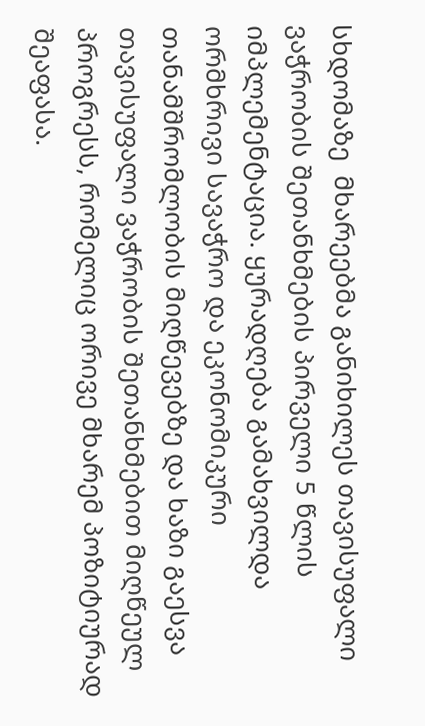სხდომაზე  მხარეებმა განიხილეს თავისუფალი ვაჭრობის შეთანხმების პირველი 5 წლის იმპლემენტაცია. ყურადღება გამახვილდა ორმხრივი სავაჭრო და ეკონომიკური თანამშრომლობის მიღწევებზე და ხაზი გაესვა თავისუფალი ვაჭრობის შეთანხმებით მიღწეულ პროგრესს, რომელიც ორივე მხარემ პოზიტიურად შეაფასა.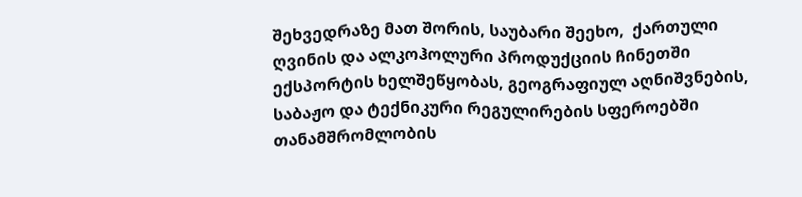შეხვედრაზე მათ შორის, საუბარი შეეხო,  ქართული ღვინის და ალკოჰოლური პროდუქციის ჩინეთში ექსპორტის ხელშეწყობას, გეოგრაფიულ აღნიშვნების, საბაჟო და ტექნიკური რეგულირების სფეროებში თანამშრომლობის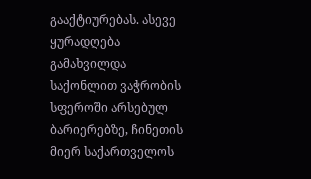გააქტიურებას. ასევე ყურადღება გამახვილდა საქონლით ვაჭრობის სფეროში არსებულ ბარიერებზე, ჩინეთის მიერ საქართველოს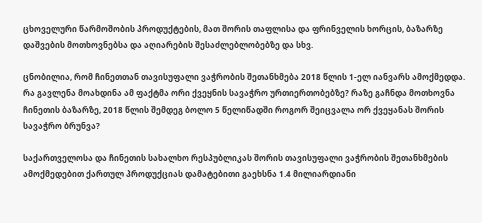ცხოველური წარმოშობის პროდუქტების, მათ შორის თაფლისა და ფრინველის ხორცის, ბაზარზე დაშვების მოთხოვნებსა და აღიარების შესაძლებლობებზე და სხვ.

ცნობილია, რომ ჩინეთთან თავისუფალი ვაჭრობის შეთანხმება 2018 წლის 1-ელ იანვარს ამოქმედდა. რა გავლენა მოახდინა ამ ფაქტმა ორი ქვეყნის სავაჭრო ურთიერთობებზე? რაზე გაჩნდა მოთხოვნა ჩინეთის ბაზარზე, 2018 წლის შემდეგ ბოლო 5 წელიწადში როგორ შეიცვალა ორ ქვეყანას შორის სავაჭრო ბრუნვა?

საქართველოსა და ჩინეთის სახალხო რესპუბლიკას შორის თავისუფალი ვაჭრობის შეთანხმების ამოქმედებით ქართულ პროდუქციას დამატებითი გაეხსნა 1.4 მილიარდიანი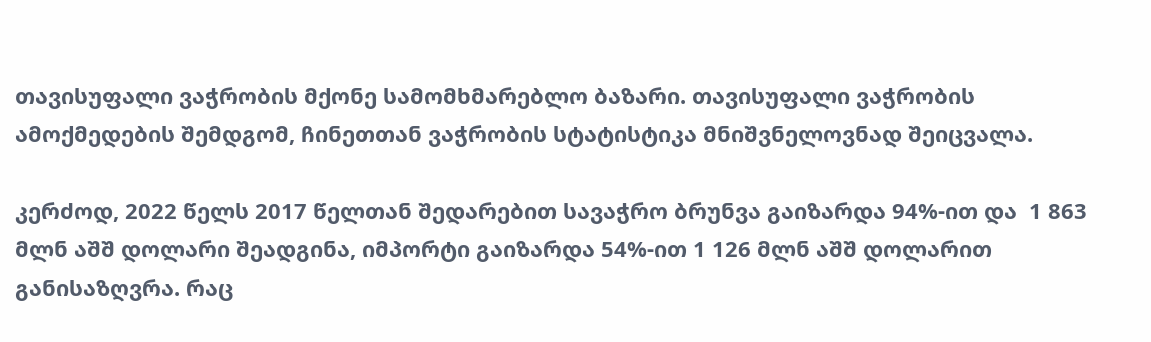თავისუფალი ვაჭრობის მქონე სამომხმარებლო ბაზარი. თავისუფალი ვაჭრობის ამოქმედების შემდგომ, ჩინეთთან ვაჭრობის სტატისტიკა მნიშვნელოვნად შეიცვალა.

კერძოდ, 2022 წელს 2017 წელთან შედარებით სავაჭრო ბრუნვა გაიზარდა 94%-ით და  1 863 მლნ აშშ დოლარი შეადგინა, იმპორტი გაიზარდა 54%-ით 1 126 მლნ აშშ დოლარით განისაზღვრა. რაც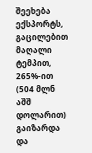შეეხება ექსპორტს, გაცილებით მაღალი ტემპით, 265%-ით  (504 მლნ აშშ დოლარით) გაიზარდა და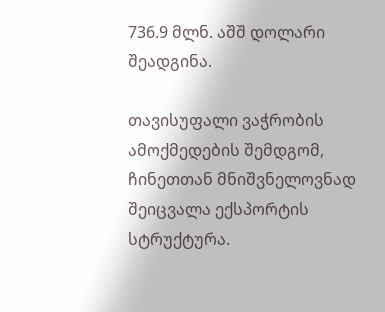736.9 მლნ. აშშ დოლარი შეადგინა.

თავისუფალი ვაჭრობის ამოქმედების შემდგომ, ჩინეთთან მნიშვნელოვნად შეიცვალა ექსპორტის სტრუქტურა.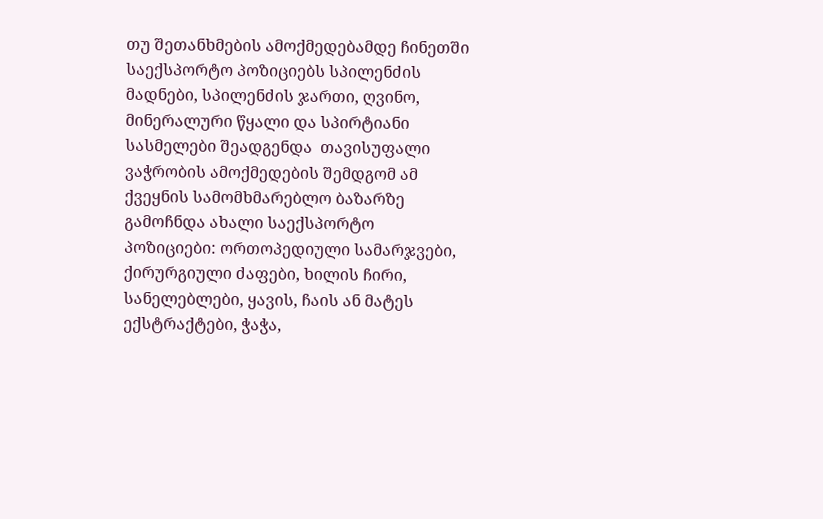თუ შეთანხმების ამოქმედებამდე ჩინეთში საექსპორტო პოზიციებს სპილენძის მადნები, სპილენძის ჯართი, ღვინო, მინერალური წყალი და სპირტიანი სასმელები შეადგენდა  თავისუფალი ვაჭრობის ამოქმედების შემდგომ ამ ქვეყნის სამომხმარებლო ბაზარზე გამოჩნდა ახალი საექსპორტო პოზიციები: ორთოპედიული სამარჯვები, ქირურგიული ძაფები, ხილის ჩირი, სანელებლები, ყავის, ჩაის ან მატეს ექსტრაქტები, ჭაჭა,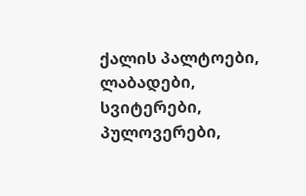ქალის პალტოები, ლაბადები, სვიტერები, პულოვერები,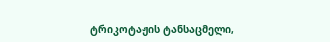ტრიკოტაჟის ტანსაცმელი,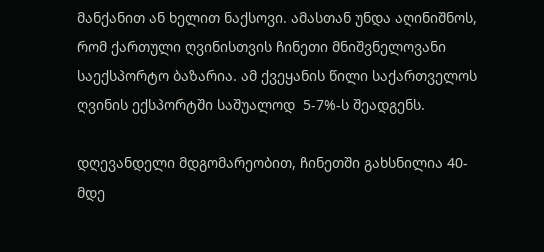მანქანით ან ხელით ნაქსოვი. ამასთან უნდა აღინიშნოს, რომ ქართული ღვინისთვის ჩინეთი მნიშვნელოვანი საექსპორტო ბაზარია. ამ ქვეყანის წილი საქართველოს ღვინის ექსპორტში საშუალოდ  5-7%-ს შეადგენს.

დღევანდელი მდგომარეობით, ჩინეთში გახსნილია 40-მდე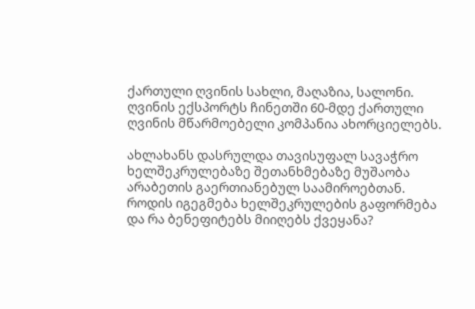ქართული ღვინის სახლი, მაღაზია, სალონი. ღვინის ექსპორტს ჩინეთში 60-მდე ქართული ღვინის მწარმოებელი კომპანია ახორციელებს.

ახლახანს დასრულდა თავისუფალ სავაჭრო ხელშეკრულებაზე შეთანხმებაზე მუშაობა არაბეთის გაერთიანებულ საამიროებთან. როდის იგეგმება ხელშეკრულების გაფორმება და რა ბენეფიტებს მიიღებს ქვეყანა?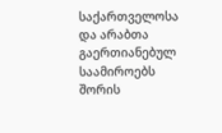საქართველოსა და არაბთა გაერთიანებულ საამიროებს შორის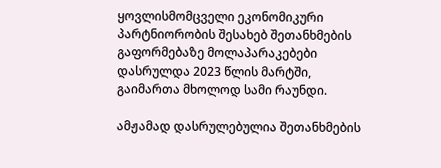ყოვლისმომცველი ეკონომიკური პარტნიორობის შესახებ შეთანხმების გაფორმებაზე მოლაპარაკებები დასრულდა 2023 წლის მარტში, გაიმართა მხოლოდ სამი რაუნდი.

ამჟამად დასრულებულია შეთანხმების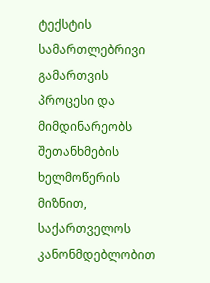ტექსტის სამართლებრივი გამართვის პროცესი და მიმდინარეობს შეთანხმების ხელმოწერის მიზნით, საქართველოს კანონმდებლობით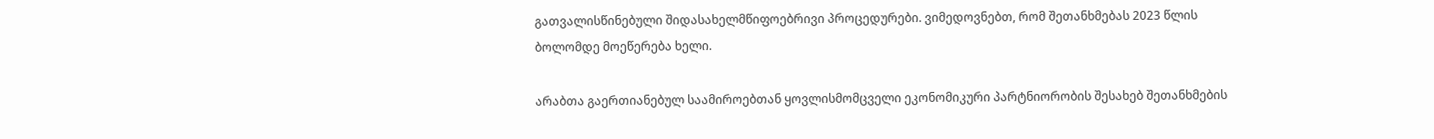გათვალისწინებული შიდასახელმწიფოებრივი პროცედურები. ვიმედოვნებთ, რომ შეთანხმებას 2023 წლის ბოლომდე მოეწერება ხელი.

არაბთა გაერთიანებულ საამიროებთან ყოვლისმომცველი ეკონომიკური პარტნიორობის შესახებ შეთანხმების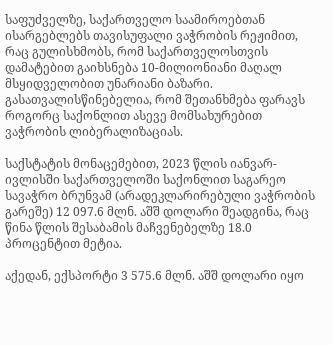საფუძველზე, საქართველო საამიროებთან ისარგებლებს თავისუფალი ვაჭრობის რეჟიმით, რაც გულისხმობს, რომ საქართველოსთვის დამატებით გაიხსნება 10-მილიონიანი მაღალ მსყიდველობით უნარიანი ბაზარი. გასათვალისწინებელია, რომ შეთანხმება ფარავს როგორც საქონლით ასევე მომსახურებით ვაჭრობის ლიბერალიზაციას.

საქსტატის მონაცემებით, 2023 წლის იანვარ-ივლისში საქართველოში საქონლით საგარეო სავაჭრო ბრუნვამ (არადეკლარირებული ვაჭრობის გარეშე) 12 097.6 მლნ. აშშ დოლარი შეადგინა, რაც წინა წლის შესაბამის მაჩვენებელზე 18.0 პროცენტით მეტია.

აქედან, ექსპორტი 3 575.6 მლნ. აშშ დოლარი იყო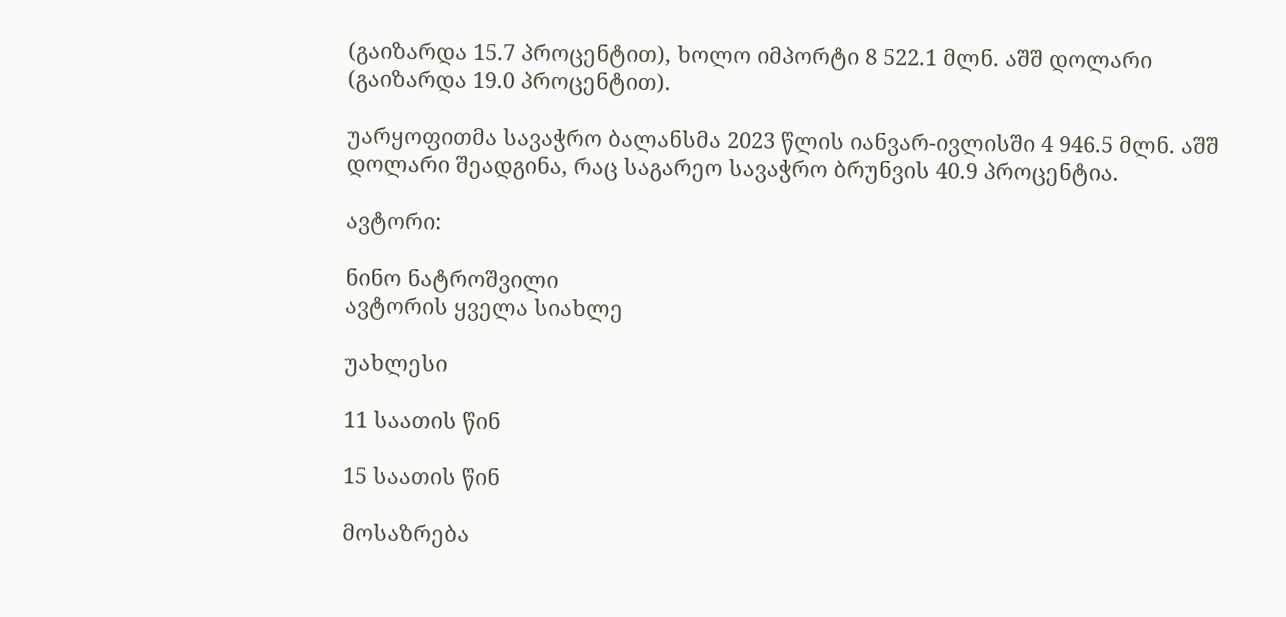(გაიზარდა 15.7 პროცენტით), ხოლო იმპორტი 8 522.1 მლნ. აშშ დოლარი (გაიზარდა 19.0 პროცენტით).

უარყოფითმა სავაჭრო ბალანსმა 2023 წლის იანვარ-ივლისში 4 946.5 მლნ. აშშ დოლარი შეადგინა, რაც საგარეო სავაჭრო ბრუნვის 40.9 პროცენტია.

ავტორი:

ნინო ნატროშვილი
ავტორის ყველა სიახლე

უახლესი

11 საათის წინ

15 საათის წინ

მოსაზრება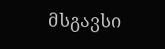მსგავსი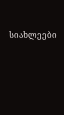სიახლეები